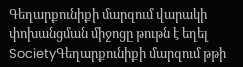Գեղարքունիքի մարզում վարակի փոխանցման միջոցը թութն է եղել
SocietyԳեղարքունիքի մարզում թթի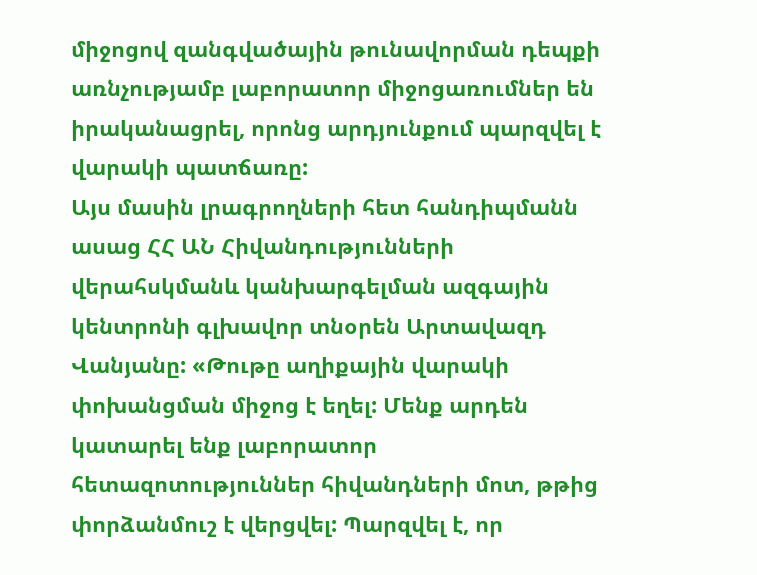միջոցով զանգվածային թունավորման դեպքի առնչությամբ լաբորատոր միջոցառումներ են իրականացրել, որոնց արդյունքում պարզվել է վարակի պատճառը:
Այս մասին լրագրողների հետ հանդիպմանն ասաց ՀՀ ԱՆ Հիվանդությունների վերահսկմանև կանխարգելման ազգային կենտրոնի գլխավոր տնօրեն Արտավազդ Վանյանը: «Թութը աղիքային վարակի փոխանցման միջոց է եղել: Մենք արդեն կատարել ենք լաբորատոր հետազոտություններ հիվանդների մոտ, թթից փորձանմուշ է վերցվել: Պարզվել է, որ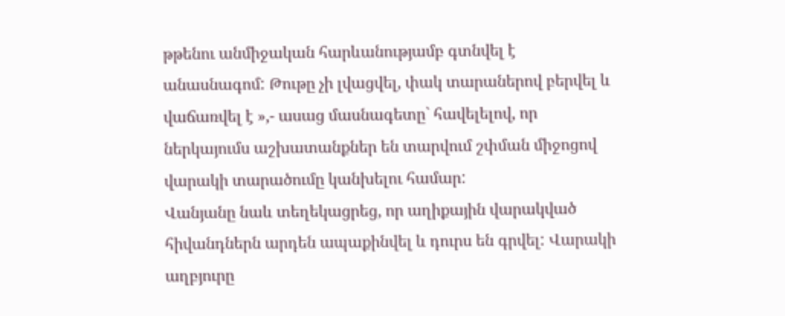թթենու անմիջական հարևանությամբ գտնվել է անասնագոմ: Թութը չի լվացվել, փակ տարաներով բերվել և վաճառվել է »,- ասաց մասնագետըˋ հավելելով, որ ներկայումս աշխատանքներ են տարվում շփման միջոցով վարակի տարածումը կանխելու համար:
Վանյանը նաև տեղեկացրեց, որ աղիքային վարակված հիվանդներն արդեն ապաքինվել և դուրս են գրվել: Վարակի աղբյուրը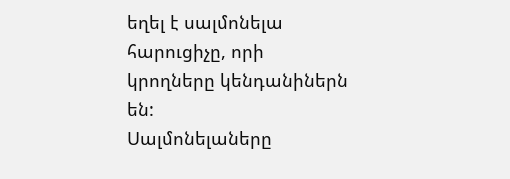եղել է սալմոնելա հարուցիչը, որի կրողները կենդանիներն են:
Սալմոնելաները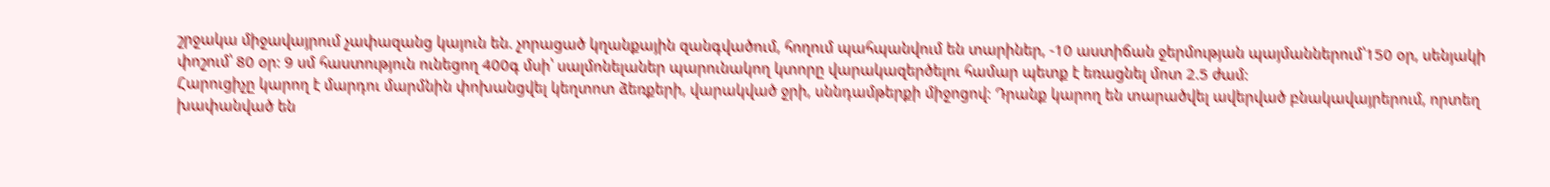շրջակա միջավայրում չափազանց կայուն են. չորացած կղանքային զանգվածում, հողում պահպանվում են տարիներ, -10 աստիճան ջերմության պայմաններում՝150 օր, սենյակի փոշում՝ 80 օր: 9 սմ հաստություն ունեցող 400գ մսի՝ սալմոնելաներ պարունակող կտորը վարակազերծելու համար պետք է եռացնել մոտ 2.5 ժամ:
Հարուցիչը կարող է մարդու մարմնին փոխանցվել կեղտոտ ձեռքերի, վարակված ջրի, սննդամթերքի միջոցով: Դրանք կարող են տարածվել ավերված բնակավայրերում, որտեղ խափանված են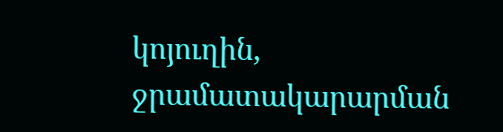կոյուղին, ջրամատակարարման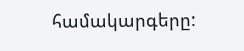համակարգերը: